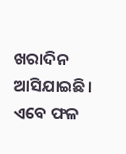ଖରାଦିନ ଆସିଯାଇଛି। ଏବେ ଫଳ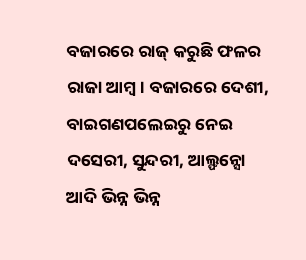ବଜାରରେ ରାଜ୍ କରୁଛି ଫଳର ରାଜା ଆମ୍ବ। ବଜାରରେ ଦେଶୀ, ବାଇଗଣପଲେଇରୁ ନେଇ ଦସେରୀ, ସୁନ୍ଦରୀ, ଆଲ୍ଫନ୍ସୋ ଆଦି ଭିନ୍ନ ଭିନ୍ନ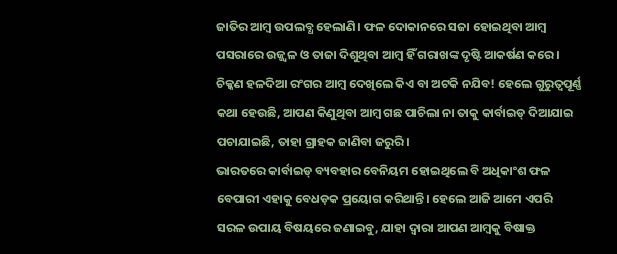ଜାତିର ଆମ୍ବ ଉପଲବ୍ଧ ହେଲାଣି। ଫଳ ଦୋକାନରେ ସଜା ହୋଇଥିବା ଆମ୍ବ ପସରାରେ ଉଜ୍ଜ୍ବଳ ଓ ତାଜା ଦିଶୁଥିବା ଆମ୍ବ ହିଁ ଗରାଖଙ୍କ ଦୃଷ୍ଟି ଆକର୍ଷଣ କରେ। ଚିକ୍କଣ ହଳଦିଆ ରଂଗର ଆମ୍ବ ଦେଖିଲେ କିଏ ବା ଅଟକି ନଯିବ! ହେଲେ ଗୁରୁତ୍ବପୂର୍ଣ୍ଣ କଥା ହେଉଛି, ଆପଣ କିଣୁଥିବା ଆମ୍ବ ଗଛ ପାଚିଲା ନା ତାକୁ କାର୍ବାଇଡ୍ ଦିଆଯାଇ ପଚାଯାଇଛି, ତାହା ଗ୍ରାହକ ଜାଣିବା ଜରୁରି।
ଭାରତରେ କାର୍ବାଇଡ୍ ବ୍ୟବହାର ବେନିୟମ ହୋଇଥିଲେ ବି ଅଧିକାଂଶ ଫଳ ବେପାରୀ ଏହାକୁ ବେଧଡ଼କ ପ୍ରୟୋଗ କରିଥାନ୍ତି। ହେଲେ ଆଜି ଆମେ ଏପରି ସରଳ ଉପାୟ ବିଷୟରେ ଜଣାଇବୁ, ଯାହା ଦ୍ବାରା ଆପଣ ଆମ୍ବକୁ ବିଷାକ୍ତ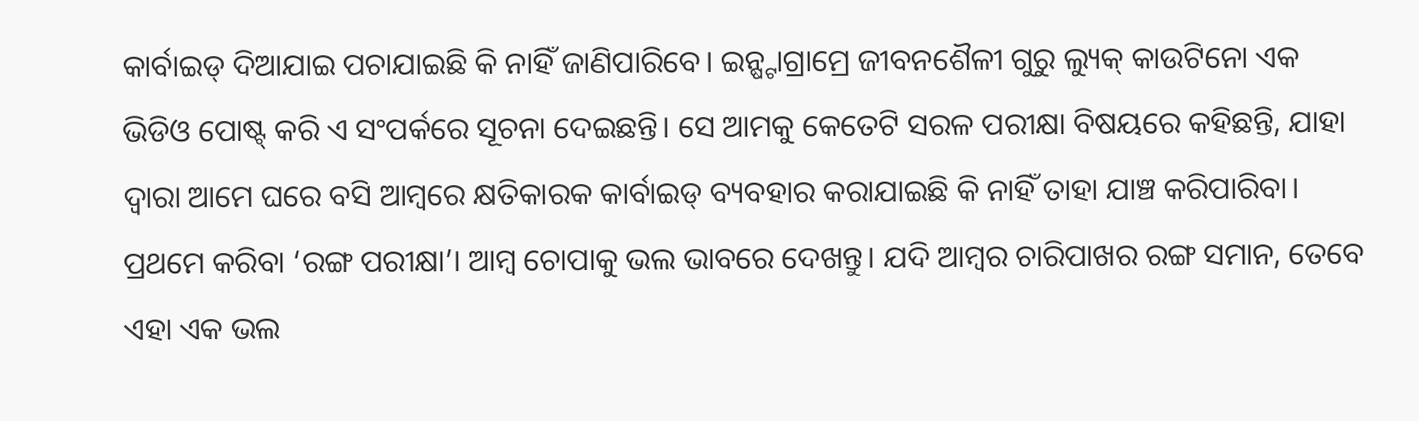କାର୍ବାଇଡ୍ ଦିଆଯାଇ ପଚାଯାଇଛି କି ନାହିଁ ଜାଣିପାରିବେ। ଇନ୍ଷ୍ଟାଗ୍ରାମ୍ରେ ଜୀବନଶୈଳୀ ଗୁରୁ ଲ୍ୟୁକ୍ କାଉଟିନୋ ଏକ ଭିଡିଓ ପୋଷ୍ଟ୍ କରି ଏ ସଂପର୍କରେ ସୂଚନା ଦେଇଛନ୍ତି। ସେ ଆମକୁ କେତେଟି ସରଳ ପରୀକ୍ଷା ବିଷୟରେ କହିଛନ୍ତି, ଯାହା ଦ୍ୱାରା ଆମେ ଘରେ ବସି ଆମ୍ବରେ କ୍ଷତିକାରକ କାର୍ବାଇଡ୍ ବ୍ୟବହାର କରାଯାଇଛି କି ନାହିଁ ତାହା ଯାଞ୍ଚ କରିପାରିବା।
ପ୍ରଥମେ କରିବା ‘ରଙ୍ଗ ପରୀକ୍ଷା’। ଆମ୍ବ ଚୋପାକୁ ଭଲ ଭାବରେ ଦେଖନ୍ତୁ। ଯଦି ଆମ୍ବର ଚାରିପାଖର ରଙ୍ଗ ସମାନ, ତେବେ ଏହା ଏକ ଭଲ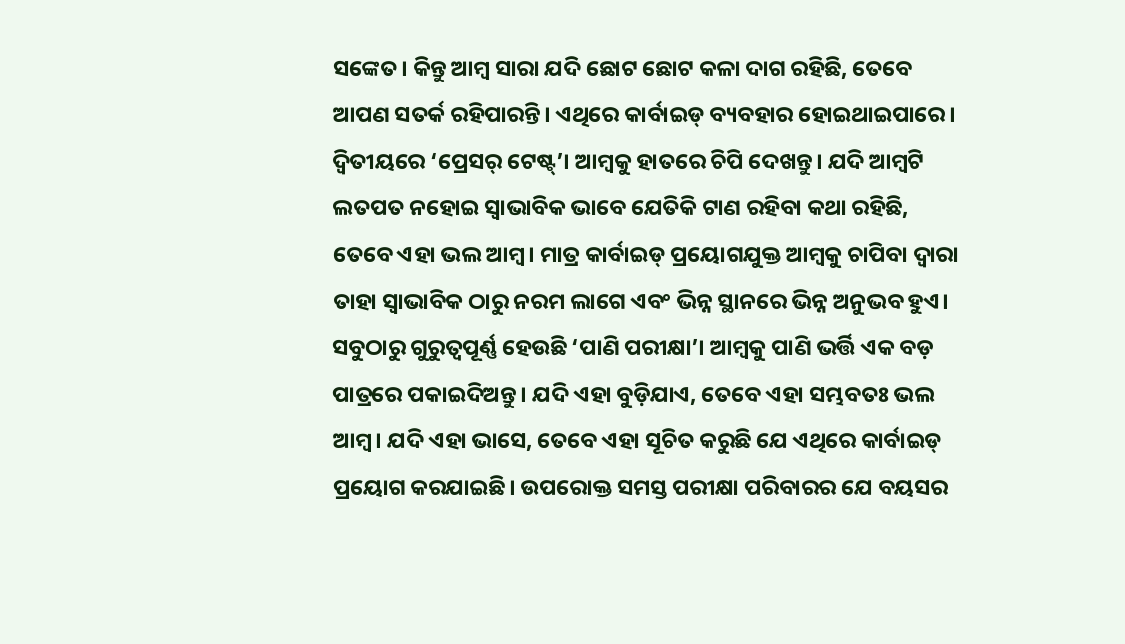ସଙ୍କେତ। କିନ୍ତୁ ଆମ୍ବ ସାରା ଯଦି ଛୋଟ ଛୋଟ କଳା ଦାଗ ରହିଛି, ତେବେ ଆପଣ ସତର୍କ ରହିପାରନ୍ତି। ଏଥିରେ କାର୍ବାଇଡ୍ ବ୍ୟବହାର ହୋଇଥାଇପାରେ। ଦ୍ବିତୀୟରେ ‘ପ୍ରେସର୍ ଟେଷ୍ଟ୍’। ଆମ୍ବକୁ ହାତରେ ଚିପି ଦେଖନ୍ତୁ। ଯଦି ଆମ୍ବଟି ଲତପତ ନହୋଇ ସ୍ବାଭାବିକ ଭାବେ ଯେତିକି ଟାଣ ରହିବା କଥା ରହିଛି, ତେବେ ଏହା ଭଲ ଆମ୍ବ। ମାତ୍ର କାର୍ବାଇଡ୍ ପ୍ରୟୋଗଯୁକ୍ତ ଆମ୍ବକୁ ଚାପିବା ଦ୍ବାରା ତାହା ସ୍ବାଭାବିକ ଠାରୁ ନରମ ଲାଗେ ଏବଂ ଭିନ୍ନ ସ୍ଥାନରେ ଭିନ୍ନ ଅନୁଭବ ହୁଏ। ସବୁଠାରୁ ଗୁରୁତ୍ବପୂର୍ଣ୍ଣ ହେଉଛି ‘ପାଣି ପରୀକ୍ଷା’। ଆମ୍ବକୁ ପାଣି ଭର୍ତ୍ତି ଏକ ବଡ଼ ପାତ୍ରରେ ପକାଇଦିଅନ୍ତୁ। ଯଦି ଏହା ବୁଡ଼ିଯାଏ, ତେବେ ଏହା ସମ୍ଭବତଃ ଭଲ ଆମ୍ବ। ଯଦି ଏହା ଭାସେ, ତେବେ ଏହା ସୂଚିତ କରୁଛି ଯେ ଏଥିରେ କାର୍ବାଇଡ୍ ପ୍ରୟୋଗ କରଯାଇଛି। ଉପରୋକ୍ତ ସମସ୍ତ ପରୀକ୍ଷା ପରିବାରର ଯେ ବୟସର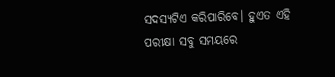ସଦସ୍ୟଟିଏ କରିପାରିବେ। ହୁଏତ ଏହି ପରୀକ୍ଷା ସବୁ ସମୟରେ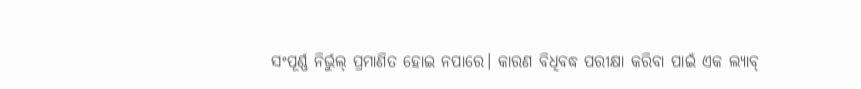ସଂପୂର୍ଣ୍ଣ ନିର୍ଭୁଲ୍ ପ୍ରମାଣିତ ହୋଇ ନପାରେ। କାରଣ ବିଧିବଦ୍ଧ ପରୀକ୍ଷା କରିବା ପାଇଁ ଏକ ଲ୍ୟାବ୍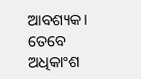ଆବଶ୍ୟକ। ତେବେ ଅଧିକାଂଶ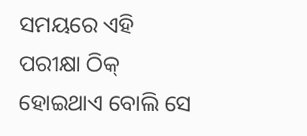ସମୟରେ ଏହି ପରୀକ୍ଷା ଠିକ୍ ହୋଇଥାଏ ବୋଲି ସେ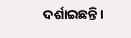ଦର୍ଶାଇଛନ୍ତି।